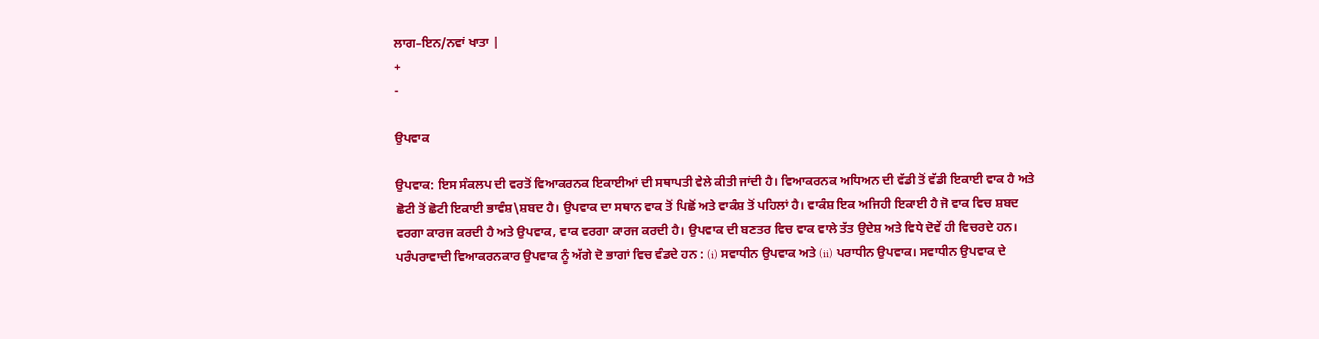ਲਾਗ–ਇਨ/ਨਵਾਂ ਖਾਤਾ |
+
-

ਉਪਵਾਕ

ਉਪਵਾਕ: ਇਸ ਸੰਕਲਪ ਦੀ ਵਰਤੋਂ ਵਿਆਕਰਨਕ ਇਕਾਈਆਂ ਦੀ ਸਥਾਪਤੀ ਵੇਲੇ ਕੀਤੀ ਜਾਂਦੀ ਹੈ। ਵਿਆਕਰਨਕ ਅਧਿਅਨ ਦੀ ਵੱਡੀ ਤੋਂ ਵੱਡੀ ਇਕਾਈ ਵਾਕ ਹੈ ਅਤੇ ਛੋਟੀ ਤੋਂ ਛੋਟੀ ਇਕਾਈ ਭਾਵੰਸ਼\ਸ਼ਬਦ ਹੈ। ਉਪਵਾਕ ਦਾ ਸਥਾਨ ਵਾਕ ਤੋਂ ਪਿਛੋਂ ਅਤੇ ਵਾਕੰਸ਼ ਤੋਂ ਪਹਿਲਾਂ ਹੈ। ਵਾਕੰਸ਼ ਇਕ ਅਜਿਹੀ ਇਕਾਈ ਹੈ ਜੋ ਵਾਕ ਵਿਚ ਸ਼ਬਦ ਵਰਗਾ ਕਾਰਜ ਕਰਦੀ ਹੈ ਅਤੇ ਉਪਵਾਕ, ਵਾਕ ਵਰਗਾ ਕਾਰਜ ਕਰਦੀ ਹੈ। ਉਪਵਾਕ ਦੀ ਬਣਤਰ ਵਿਚ ਵਾਕ ਵਾਲੇ ਤੱਤ ਉਦੇਸ਼ ਅਤੇ ਵਿਧੇ ਦੋਵੇਂ ਹੀ ਵਿਚਰਦੇ ਹਨ। ਪਰੰਪਰਾਵਾਦੀ ਵਿਆਕਰਨਕਾਰ ਉਪਵਾਕ ਨੂੰ ਅੱਗੇ ਦੋ ਭਾਗਾਂ ਵਿਚ ਵੰਡਦੇ ਹਨ : (i) ਸਵਾਧੀਨ ਉਪਵਾਕ ਅਤੇ (ii) ਪਰਾਧੀਨ ਉਪਵਾਕ। ਸਵਾਧੀਨ ਉਪਵਾਕ ਦੇ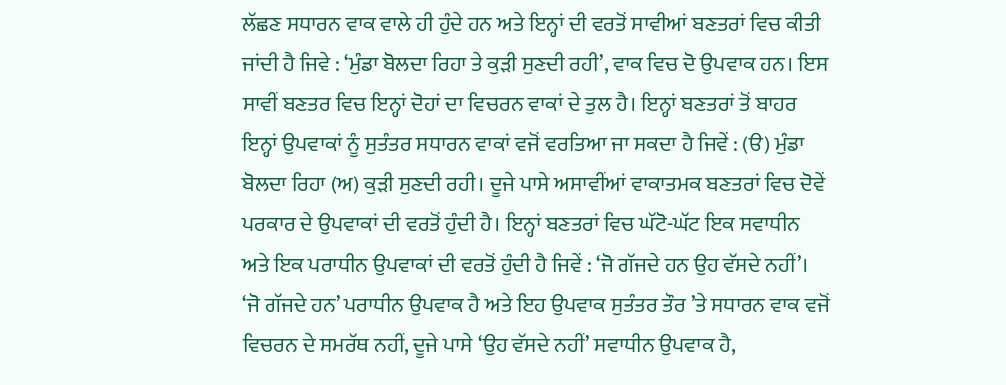ਲੱਛਣ ਸਧਾਰਨ ਵਾਕ ਵਾਲੇ ਹੀ ਹੁੰਦੇ ਹਨ ਅਤੇ ਇਨ੍ਹਾਂ ਦੀ ਵਰਤੋਂ ਸਾਵੀਆਂ ਬਣਤਰਾਂ ਵਿਚ ਕੀਤੀ ਜਾਂਦੀ ਹੈ ਜਿਵੇ : ‘ਮੁੰਡਾ ਬੋਲਦਾ ਰਿਹਾ ਤੇ ਕੁੜੀ ਸੁਣਦੀ ਰਹੀ’, ਵਾਕ ਵਿਚ ਦੋ ਉਪਵਾਕ ਹਨ। ਇਸ ਸਾਵੀਂ ਬਣਤਰ ਵਿਚ ਇਨ੍ਹਾਂ ਦੋਹਾਂ ਦਾ ਵਿਚਰਨ ਵਾਕਾਂ ਦੇ ਤੁਲ ਹੈ। ਇਨ੍ਹਾਂ ਬਣਤਰਾਂ ਤੋਂ ਬਾਹਰ ਇਨ੍ਹਾਂ ਉਪਵਾਕਾਂ ਨੂੰ ਸੁਤੰਤਰ ਸਧਾਰਨ ਵਾਕਾਂ ਵਜੋਂ ਵਰਤਿਆ ਜਾ ਸਕਦਾ ਹੈ ਜਿਵੇਂ : (ੳ) ਮੁੰਡਾ ਬੋਲਦਾ ਰਿਹਾ (ਅ) ਕੁੜੀ ਸੁਣਦੀ ਰਹੀ। ਦੂਜੇ ਪਾਸੇ ਅਸਾਵੀਂਆਂ ਵਾਕਾਤਮਕ ਬਣਤਰਾਂ ਵਿਚ ਦੋਵੇਂ ਪਰਕਾਰ ਦੇ ਉਪਵਾਕਾਂ ਦੀ ਵਰਤੋਂ ਹੁੰਦੀ ਹੈ। ਇਨ੍ਹਾਂ ਬਣਤਰਾਂ ਵਿਚ ਘੱਟੋ-ਘੱਟ ਇਕ ਸਵਾਧੀਨ ਅਤੇ ਇਕ ਪਰਾਧੀਨ ਉਪਵਾਕਾਂ ਦੀ ਵਰਤੋਂ ਹੁੰਦੀ ਹੈ ਜਿਵੇਂ : ‘ਜੋ ਗੱਜਦੇ ਹਨ ਉਹ ਵੱਸਦੇ ਨਹੀਂ’। ‘ਜੋ ਗੱਜਦੇ ਹਨ’ ਪਰਾਧੀਨ ਉਪਵਾਕ ਹੈ ਅਤੇ ਇਹ ਉਪਵਾਕ ਸੁਤੰਤਰ ਤੌਰ ’ਤੇ ਸਧਾਰਨ ਵਾਕ ਵਜੋਂ ਵਿਚਰਨ ਦੇ ਸਮਰੱਥ ਨਹੀਂ, ਦੂਜੇ ਪਾਸੇ ‘ਉਹ ਵੱਸਦੇ ਨਹੀਂ’ ਸਵਾਧੀਨ ਉਪਵਾਕ ਹੈ,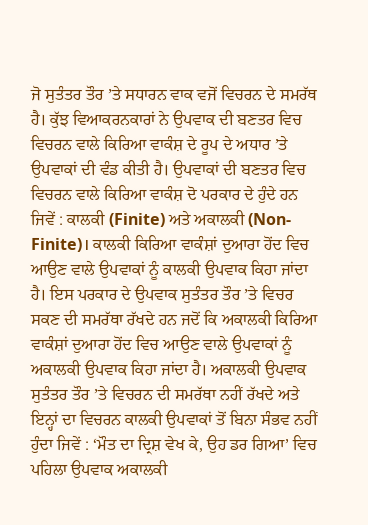ਜੋ ਸੁਤੰਤਰ ਤੌਰ ’ਤੇ ਸਧਾਰਨ ਵਾਕ ਵਜੋਂ ਵਿਚਰਨ ਦੇ ਸਮਰੱਥ ਹੈ। ਕੁੱਝ ਵਿਆਕਰਨਕਾਰਾਂ ਨੇ ਉਪਵਾਕ ਦੀ ਬਣਤਰ ਵਿਚ ਵਿਚਰਨ ਵਾਲੇ ਕਿਰਿਆ ਵਾਕੰਸ਼ ਦੇ ਰੂਪ ਦੇ ਅਧਾਰ ’ਤੇ ਉਪਵਾਕਾਂ ਦੀ ਵੰਡ ਕੀਤੀ ਹੈ। ਉਪਵਾਕਾਂ ਦੀ ਬਣਤਰ ਵਿਚ ਵਿਚਰਨ ਵਾਲੇ ਕਿਰਿਆ ਵਾਕੰਸ਼ ਦੋ ਪਰਕਾਰ ਦੇ ਹੁੰਦੇ ਹਨ ਜਿਵੇਂ : ਕਾਲਕੀ (Finite) ਅਤੇ ਅਕਾਲਕੀ (Non-Finite)। ਕਾਲਕੀ ਕਿਰਿਆ ਵਾਕੰਸ਼ਾਂ ਦੁਆਰਾ ਹੋਂਦ ਵਿਚ ਆਉਣ ਵਾਲੇ ਉਪਵਾਕਾਂ ਨੂੰ ਕਾਲਕੀ ਉਪਵਾਕ ਕਿਹਾ ਜਾਂਦਾ ਹੈ। ਇਸ ਪਰਕਾਰ ਦੇ ਉਪਵਾਕ ਸੁਤੰਤਰ ਤੌਰ ’ਤੇ ਵਿਚਰ ਸਕਣ ਦੀ ਸਮਰੱਥਾ ਰੱਖਦੇ ਹਨ ਜਦੋਂ ਕਿ ਅਕਾਲਕੀ ਕਿਰਿਆ ਵਾਕੰਸ਼ਾਂ ਦੁਆਰਾ ਹੋਂਦ ਵਿਚ ਆਉਣ ਵਾਲੇ ਉਪਵਾਕਾਂ ਨੂੰ ਅਕਾਲਕੀ ਉਪਵਾਕ ਕਿਹਾ ਜਾਂਦਾ ਹੈ। ਅਕਾਲਕੀ ਉਪਵਾਕ ਸੁਤੰਤਰ ਤੌਰ ’ਤੇ ਵਿਚਰਨ ਦੀ ਸਮਰੱਥਾ ਨਹੀਂ ਰੱਖਦੇ ਅਤੇ ਇਨ੍ਹਾਂ ਦਾ ਵਿਚਰਨ ਕਾਲਕੀ ਉਪਵਾਕਾਂ ਤੋਂ ਬਿਨਾ ਸੰਭਵ ਨਹੀਂ ਹੁੰਦਾ ਜਿਵੇਂ : ‘ਮੌਤ ਦਾ ਦ੍ਰਿਸ਼ ਵੇਖ ਕੇ, ਉਹ ਡਰ ਗਿਆ’ ਵਿਚ ਪਹਿਲਾ ਉਪਵਾਕ ਅਕਾਲਕੀ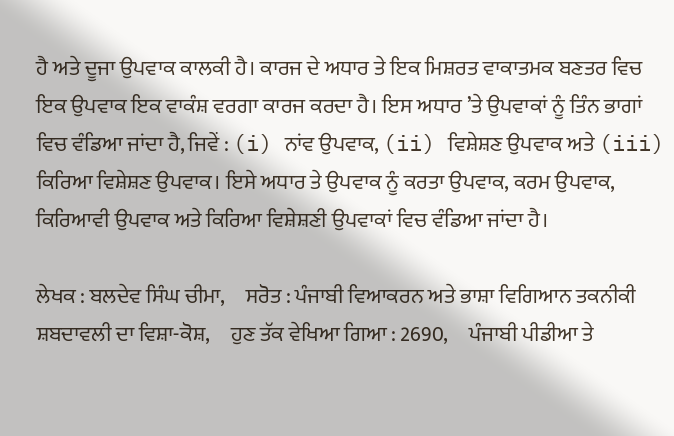ਹੈ ਅਤੇ ਦੂਜਾ ਉਪਵਾਕ ਕਾਲਕੀ ਹੈ। ਕਾਰਜ ਦੇ ਅਧਾਰ ਤੇ ਇਕ ਮਿਸ਼ਰਤ ਵਾਕਾਤਮਕ ਬਣਤਰ ਵਿਚ ਇਕ ਉਪਵਾਕ ਇਕ ਵਾਕੰਸ਼ ਵਰਗਾ ਕਾਰਜ ਕਰਦਾ ਹੈ। ਇਸ ਅਧਾਰ ’ਤੇ ਉਪਵਾਕਾਂ ਨੂੰ ਤਿੰਨ ਭਾਗਾਂ ਵਿਚ ਵੰਡਿਆ ਜਾਂਦਾ ਹੈ, ਜਿਵੇਂ : (i) ਨਾਂਵ ਉਪਵਾਕ, (ii) ਵਿਸ਼ੇਸ਼ਣ ਉਪਵਾਕ ਅਤੇ (iii) ਕਿਰਿਆ ਵਿਸ਼ੇਸ਼ਣ ਉਪਵਾਕ। ਇਸੇ ਅਧਾਰ ਤੇ ਉਪਵਾਕ ਨੂੰ ਕਰਤਾ ਉਪਵਾਕ, ਕਰਮ ਉਪਵਾਕ, ਕਿਰਿਆਵੀ ਉਪਵਾਕ ਅਤੇ ਕਿਰਿਆ ਵਿਸ਼ੇਸ਼ਣੀ ਉਪਵਾਕਾਂ ਵਿਚ ਵੰਡਿਆ ਜਾਂਦਾ ਹੈ।

ਲੇਖਕ : ਬਲਦੇਵ ਸਿੰਘ ਚੀਮਾ,     ਸਰੋਤ : ਪੰਜਾਬੀ ਵਿਆਕਰਨ ਅਤੇ ਭਾਸ਼ਾ ਵਿਗਿਆਨ ਤਕਨੀਕੀ ਸ਼ਬਦਾਵਲੀ ਦਾ ਵਿਸ਼ਾ-ਕੋਸ਼,     ਹੁਣ ਤੱਕ ਵੇਖਿਆ ਗਿਆ : 2690,     ਪੰਜਾਬੀ ਪੀਡੀਆ ਤੇ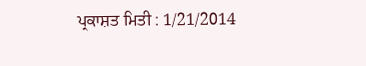ਪ੍ਰਕਾਸ਼ਤ ਮਿਤੀ : 1/21/2014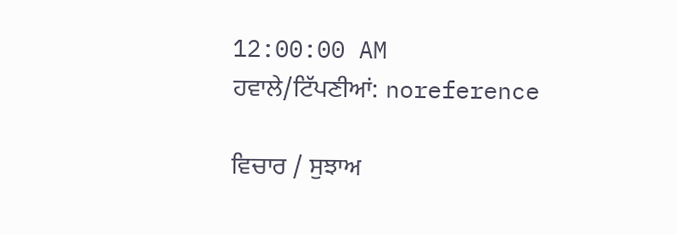12:00:00 AM
ਹਵਾਲੇ/ਟਿੱਪਣੀਆਂ: noreference

ਵਿਚਾਰ / ਸੁਝਾਅ